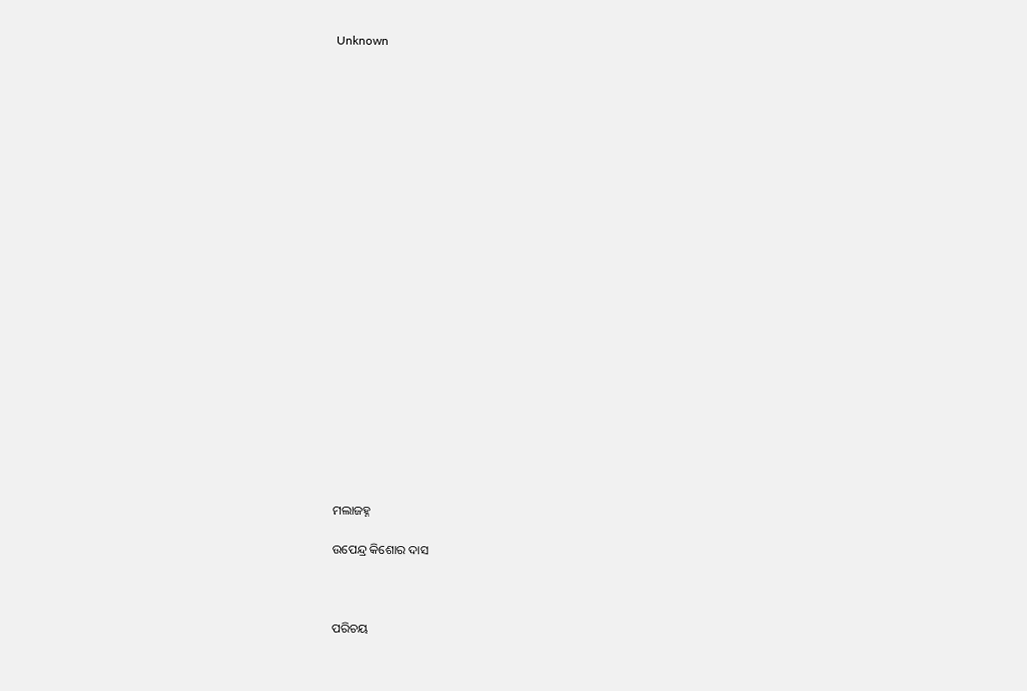Unknown























ମଲାଜହ୍ନ

ଉପେନ୍ଦ୍ର କିଶୋର ଦାସ



ପରିଚୟ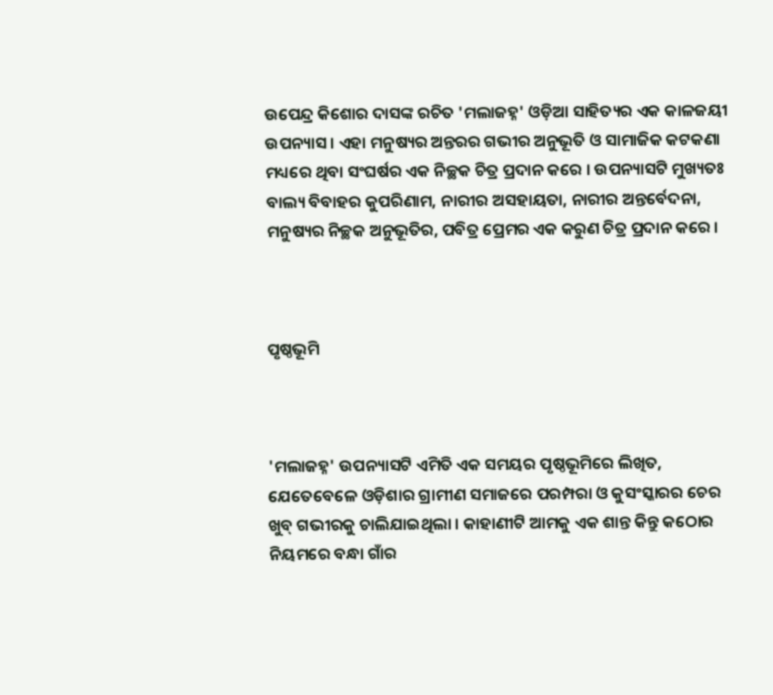ଉପେନ୍ଦ୍ର କିଶୋର ଦାସଙ୍କ ରଚିତ 'ମଲାଜହ୍ନ' ଓଡ଼ିଆ ସାହିତ୍ୟର ଏକ କାଳଜୟୀ ଉପନ୍ୟାସ । ଏହା ମନୁଷ୍ୟର ଅନ୍ତରର ଗଭୀର ଅନୁଭୂତି ଓ ସାମାଜିକ କଟକଣା ମଧ୍ୟରେ ଥିବା ସଂଘର୍ଷର ଏକ ନିଚ୍ଛକ ଚିତ୍ର ପ୍ରଦାନ କରେ । ଉପନ୍ୟାସଟି ମୁଖ୍ୟତଃ ବାଲ୍ୟ ବିବାହର କୁପରିଣାମ, ନାରୀର ଅସହାୟତା, ନାରୀର ଅନ୍ତର୍ବେଦନା, ମନୁଷ୍ୟର ନିଚ୍ଛକ ଅନୁଭୂତିର, ପବିତ୍ର ପ୍ରେମର ଏକ କରୁଣ ଚିତ୍ର ପ୍ରଦାନ କରେ ।



ପୃଷ୍ଠଭୂମି



'ମଲାଜହ୍ନ' ଉପନ୍ୟାସଟି ଏମିତି ଏକ ସମୟର ପୃଷ୍ଠଭୂମିରେ ଲିଖିତ, ଯେତେବେଳେ ଓଡ଼ିଶାର ଗ୍ରାମୀଣ ସମାଜରେ ପରମ୍ପରା ଓ କୁସଂସ୍କାରର ଚେର ଖୁବ୍ ଗଭୀରକୁ ଚାଲିଯାଇଥିଲା । କାହାଣୀଟି ଆମକୁ ଏକ ଶାନ୍ତ କିନ୍ତୁ କଠୋର ନିୟମରେ ବନ୍ଧା ଗାଁର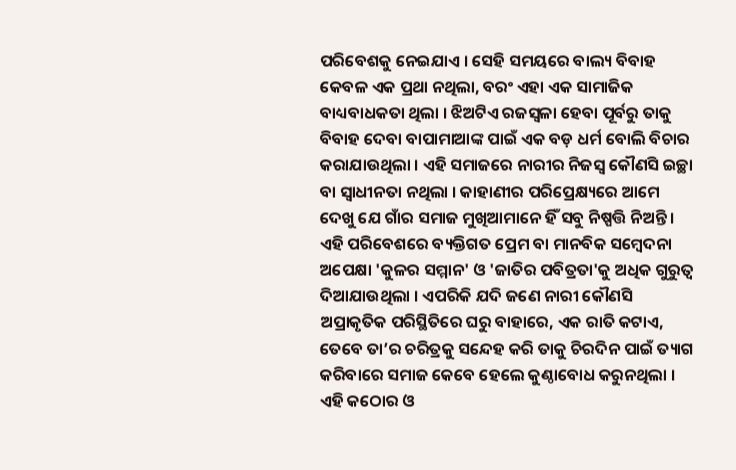ପରିବେଶକୁ ନେଇଯାଏ । ସେହି ସମୟରେ ବାଲ୍ୟ ବିବାହ କେବଳ ଏକ ପ୍ରଥା ନଥିଲା, ବରଂ ଏହା ଏକ ସାମାଜିକ ବାଧ୍ୟବାଧକତା ଥିଲା । ଝିଅଟିଏ ରଜସ୍ୱଳା ହେବା ପୂର୍ବରୁ ତାକୁ ବିବାହ ଦେବା ବାପାମାଆଙ୍କ ପାଇଁ ଏକ ବଡ଼ ଧର୍ମ ବୋଲି ବିଚାର କରାଯାଉଥିଲା । ଏହି ସମାଜରେ ନାରୀର ନିଜସ୍ୱ କୌଣସି ଇଚ୍ଛା ବା ସ୍ୱାଧୀନତା ନଥିଲା । କାହାଣୀର ପରିପ୍ରେକ୍ଷ୍ୟରେ ଆମେ ଦେଖୁ ଯେ ଗାଁର ସମାଜ ମୁଖିଆମାନେ ହିଁ ସବୁ ନିଷ୍ପତ୍ତି ନିଅନ୍ତି । ଏହି ପରିବେଶରେ ବ୍ୟକ୍ତିଗତ ପ୍ରେମ ବା ମାନବିକ ସମ୍ବେଦନା ଅପେକ୍ଷା 'କୁଳର ସମ୍ମାନ' ଓ 'ଜାତିର ପବିତ୍ରତା'କୁ ଅଧିକ ଗୁରୁତ୍ୱ ଦିଆଯାଉଥିଲା । ଏପରିକି ଯଦି ଜଣେ ନାରୀ କୌଣସି ଅପ୍ରାକୃତିକ ପରିସ୍ଥିତିରେ ଘରୁ ବାହାରେ, ଏକ ରାତି କଟାଏ, ତେବେ ତା’ର ଚରିତ୍ରକୁ ସନ୍ଦେହ କରି ତାକୁ ଚିରଦିନ ପାଇଁ ତ୍ୟାଗ କରିବାରେ ସମାଜ କେବେ ହେଲେ କୁଣ୍ଠାବୋଧ କରୁନଥିଲା । ଏହି କଠୋର ଓ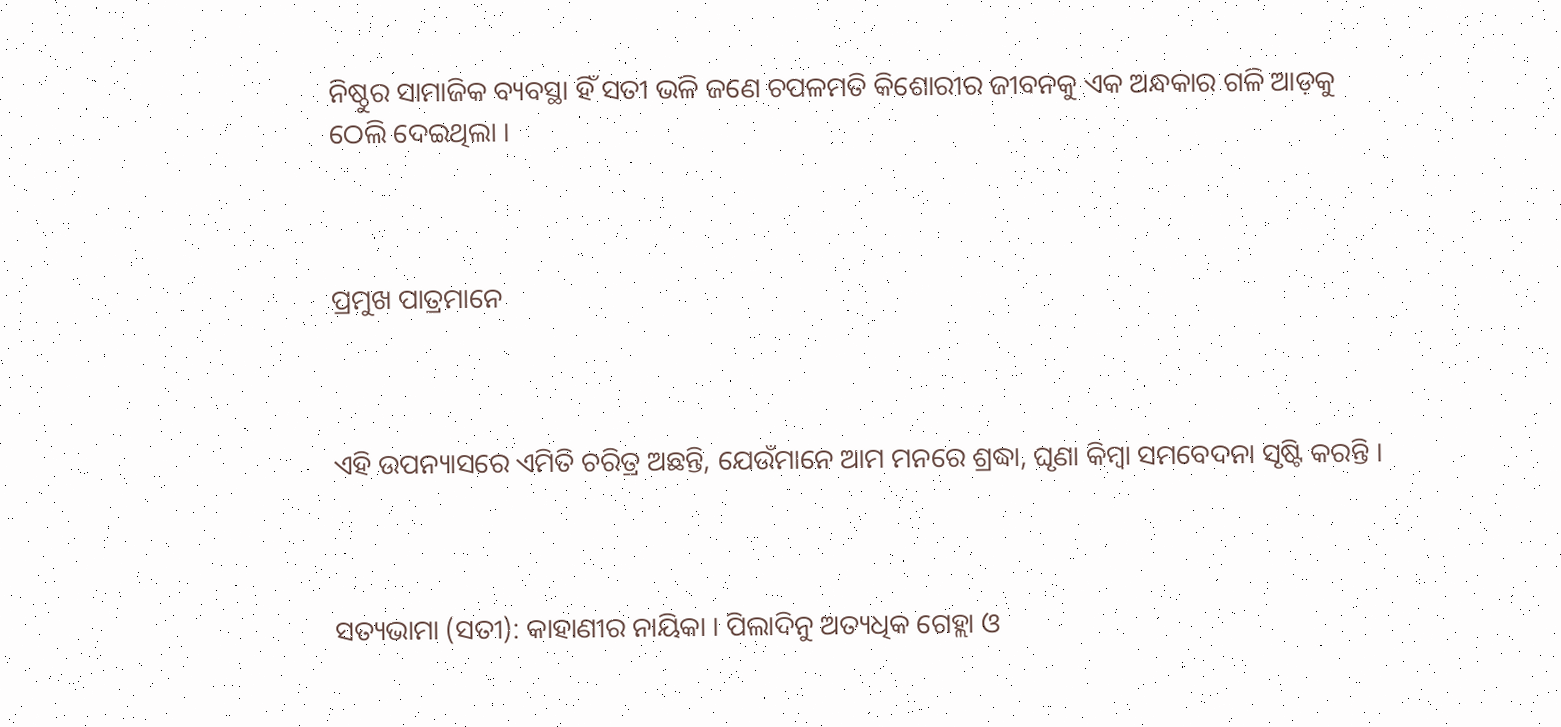ନିଷ୍ଠୁର ସାମାଜିକ ବ୍ୟବସ୍ଥା ହିଁ ସତୀ ଭଳି ଜଣେ ଚପଳମତି କିଶୋରୀର ଜୀବନକୁ ଏକ ଅନ୍ଧକାର ଗଳି ଆଡ଼କୁ ଠେଲି ଦେଇଥିଲା ।



ପ୍ରମୁଖ ପାତ୍ରମାନେ



ଏହି ଉପନ୍ୟାସରେ ଏମିତି ଚରିତ୍ର ଅଛନ୍ତି, ଯେଉଁମାନେ ଆମ ମନରେ ଶ୍ରଦ୍ଧା, ଘୃଣା କିମ୍ବା ସମବେଦନା ସୃଷ୍ଟି କରନ୍ତି ।



ସତ୍ୟଭାମା (ସତୀ): କାହାଣୀର ନାୟିକା । ପିଲାଦିନୁ ଅତ୍ୟଧିକ ଗେହ୍ଲା ଓ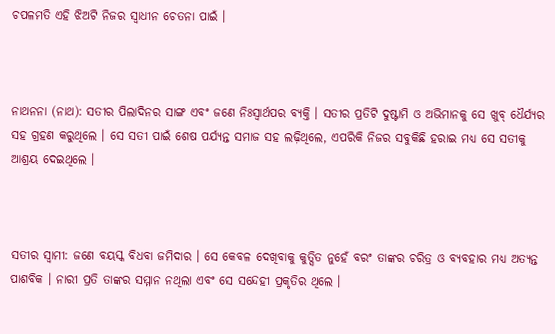ଚପଳମତି ଏହି ଝିଅଟି ନିଜର ସ୍ୱାଧୀନ ଚେତନା ପାଇଁ ।



ନାଥନନା (ନାଥ): ସତୀର ପିଲାଦିନର ସାଙ୍ଗ ଏବଂ ଜଣେ ନିଃସ୍ୱାର୍ଥପର ବ୍ୟକ୍ତି । ସତୀର ପ୍ରତିଟି ଦୁଷ୍ଟାମି ଓ ଅଭିମାନକୁ ସେ ଖୁବ୍ ଧୈର୍ଯ୍ୟର ସହ ଗ୍ରହଣ କରୁଥିଲେ । ସେ ସତୀ ପାଇଁ ଶେଷ ପର୍ଯ୍ୟନ୍ତ ସମାଜ ସହ ଲଢ଼ିଥିଲେ, ଏପରିକି ନିଜର ସବୁକିଛି ହରାଇ ମଧ୍ୟ ସେ ସତୀକୁ ଆଶ୍ରୟ ଦେଇଥିଲେ ।



ସତୀର ସ୍ୱାମୀ: ଜଣେ ବୟସ୍କ ବିଧବା ଜମିଦାର । ସେ କେବଳ ଦେଖିବାକୁ କୁତ୍ସିତ ନୁହେଁ ବରଂ ତାଙ୍କର ଚରିତ୍ର ଓ ବ୍ୟବହାର ମଧ୍ୟ ଅତ୍ୟନ୍ତ ପାଶବିକ । ନାରୀ ପ୍ରତି ତାଙ୍କର ସମ୍ମାନ ନଥିଲା ଏବଂ ସେ ସନ୍ଦେହୀ ପ୍ରକୃତିର ଥିଲେ ।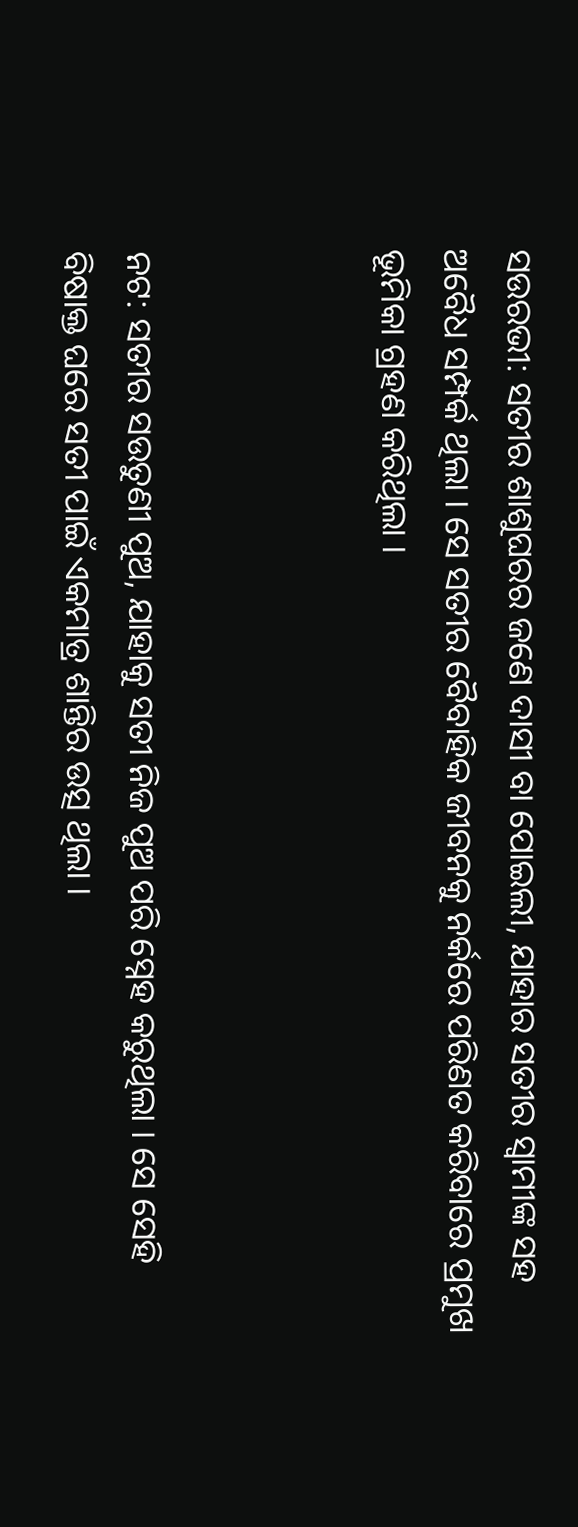ସଉରଭୀ: ସତୀର ଶାଶୁଘରର ଜଣେ ଦାସୀ ବା ପୋଇଲୀ, ଯାହାର ସତୀର ସ୍ୱାମୀଙ୍କ ସହ ଅବୈଧ ସମ୍ପର୍କ ଥିଲା । ସେ ସତୀର ବୈବାହିକ ଜୀବନକୁ ନର୍କରେ ପରିଣତ କରିବାରେ ପ୍ରମୁଖ ଭୂମିକା ଗ୍ରହଣ କରିଥିଲା ।



ନଟ: ସତୀର ସଉତୁଣୀ ପୁଅ, ଯାହାକୁ ସତୀ ନିଜ ପୁଅ ପରି ସ୍ନେହ କରୁଥିଲା । ସେ ସେହି ବିଷାକ୍ତ ଘରେ ସତୀ ପାଇଁ ଏକମାତ୍ର ଶାନ୍ତିର ଉତ୍ସ ଥିଲା ।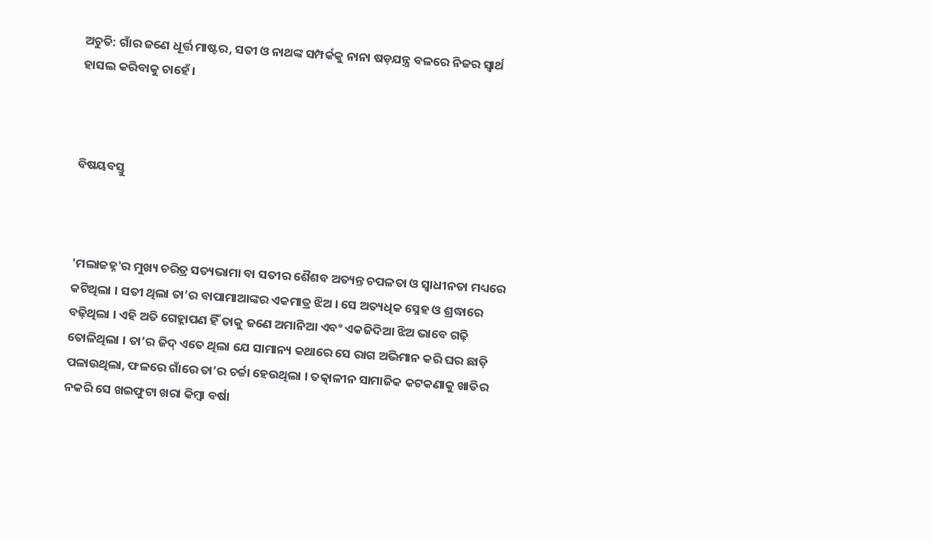ଅଚୁତି: ଗାଁର ଜଣେ ଧୂର୍ତ୍ତ ମାଷ୍ଟର, ସତୀ ଓ ନାଥଙ୍କ ସମ୍ପର୍କକୁ ନାନା ଷଡ଼ଯନ୍ତ୍ର ବଳରେ ନିଜର ସ୍ୱାର୍ଥ ହାସଲ କରିବାକୁ ଚାହେଁ ।



ବିଷୟବସ୍ତୁ



'ମଲାଜହ୍ନ'ର ମୁଖ୍ୟ ଚରିତ୍ର ସତ୍ୟଭାମା ବା ସତୀର ଶୈଶବ ଅତ୍ୟନ୍ତ ଚପଳତା ଓ ସ୍ଵାଧୀନତା ମଧ୍ୟରେ କଟିଥିଲା । ସତୀ ଥିଲା ତା’ର ବାପାମାଆଙ୍କର ଏକମାତ୍ର ଝିଅ । ସେ ଅତ୍ୟଧିକ ସ୍ନେହ ଓ ଶ୍ରଦ୍ଧାରେ ବଢ଼ିଥିଲା । ଏହି ଅତି ଗେହ୍ଲାପଣ ହିଁ ତାକୁ ଜଣେ ଅମାନିଆ ଏବଂ ଏକଜିଦିଆ ଝିଅ ଭାବେ ଗଢ଼ି ତୋଳିଥିଲା । ତା’ର ଜିଦ୍ ଏତେ ଥିଲା ଯେ ସାମାନ୍ୟ କଥାରେ ସେ ରାଗ ଅଭିମାନ କରି ଘର ଛାଡ଼ି ପଳାଉଥିଲା, ଫଳରେ ଗାଁରେ ତା’ର ଚର୍ଚ୍ଚା ହେଉଥିଲା । ତତ୍କାଳୀନ ସାମାଜିକ କଟକଣାକୁ ଖାତିର ନକରି ସେ ଖଇଫୁଟା ଖରା କିମ୍ବା ବର୍ଷା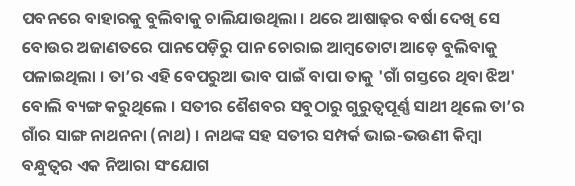ପବନରେ ବାହାରକୁ ବୁଲିବାକୁ ଚାଲିଯାଉଥିଲା । ଥରେ ଆଷାଢ଼ର ବର୍ଷା ଦେଖି ସେ ବୋଉର ଅଜାଣତରେ ପାନପେଡ଼ିରୁ ପାନ ଚୋରାଇ ଆମ୍ବତୋଟା ଆଡ଼େ ବୁଲିବାକୁ ପଳାଇଥିଲା । ତା’ର ଏହି ବେପରୁଆ ଭାବ ପାଇଁ ବାପା ତାକୁ 'ଗାଁ ଗସ୍ତରେ ଥିବା ଝିଅ' ବୋଲି ବ୍ୟଙ୍ଗ କରୁଥିଲେ । ସତୀର ଶୈଶବର ସବୁଠାରୁ ଗୁରୁତ୍ୱପୂର୍ଣ୍ଣ ସାଥୀ ଥିଲେ ତା’ର ଗାଁର ସାଙ୍ଗ ନାଥନନା (ନାଥ) । ନାଥଙ୍କ ସହ ସତୀର ସମ୍ପର୍କ ଭାଇ-ଭଉଣୀ କିମ୍ବା ବନ୍ଧୁତ୍ୱର ଏକ ନିଆରା ସଂଯୋଗ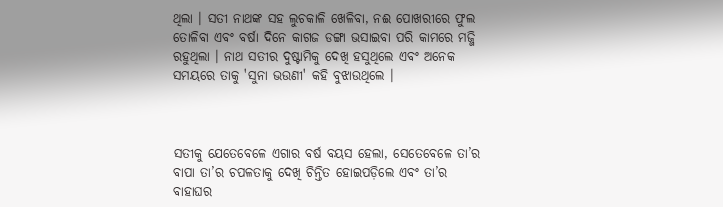ଥିଲା । ସତୀ ନାଥଙ୍କ ସହ ଲୁଚକାଳି ଖେଳିବା, ନଈ ପୋଖରୀରେ ଫୁଲ ତୋଳିବା ଏବଂ ବର୍ଷା ଦିନେ କାଗଜ ଡଙ୍ଗା ଭସାଇବା ପରି କାମରେ ମଜ୍ଜି ରହୁଥିଲା । ନାଥ ସତୀର ଦୁଷ୍ଟାମିକୁ ଦେଖି ହସୁଥିଲେ ଏବଂ ଅନେକ ସମୟରେ ତାକୁ 'ସୁନା ଭଉଣୀ' କହି ବୁଝାଉଥିଲେ ।



ସତୀକୁ ଯେତେବେଳେ ଏଗାର ବର୍ଷ ବୟସ ହେଲା, ସେତେବେଳେ ତା’ର ବାପା ତା’ର ଚପଳତାକୁ ଦେଖି ଚିନ୍ତିତ ହୋଇପଡ଼ିଲେ ଏବଂ ତା’ର ବାହାଘର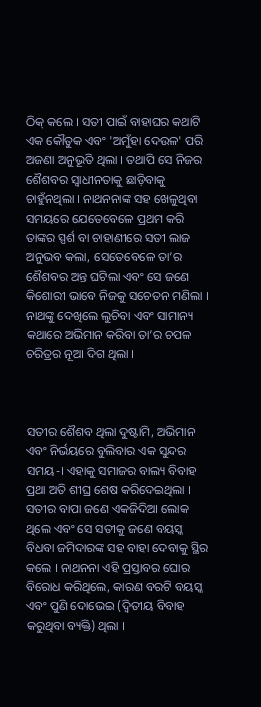ଠିକ୍ କଲେ । ସତୀ ପାଇଁ ବାହାଘର କଥାଟି ଏକ କୌତୁକ ଏବଂ 'ଅମୁଁହା ଦେଉଳ' ପରି ଅଜଣା ଅନୁଭୂତି ଥିଲା । ତଥାପି ସେ ନିଜର ଶୈଶବର ସ୍ଵାଧୀନତାକୁ ଛାଡ଼ିବାକୁ ଚାହୁଁନଥିଲା । ନାଥନନାଙ୍କ ସହ ଖେଳୁଥିବା ସମୟରେ ଯେତେବେଳେ ପ୍ରଥମ କରି ତାଙ୍କର ସ୍ପର୍ଶ ବା ଚାହାଣୀରେ ସତୀ ଲାଜ ଅନୁଭବ କଲା, ସେତେବେଳେ ତା’ର ଶୈଶବର ଅନ୍ତ ଘଟିଲା ଏବଂ ସେ ଜଣେ କିଶୋରୀ ଭାବେ ନିଜକୁ ସଚେତନ ମଣିଲା । ନାଥଙ୍କୁ ଦେଖିଲେ ଲୁଚିବା ଏବଂ ସାମାନ୍ୟ କଥାରେ ଅଭିମାନ କରିବା ତା’ର ଚପଳ ଚରିତ୍ରର ନୂଆ ଦିଗ ଥିଲା ।



ସତୀର ଶୈଶବ ଥିଲା ଦୁଷ୍ଟାମି, ଅଭିମାନ ଏବଂ ନିର୍ଭୟରେ ବୁଲିବାର ଏକ ସୁନ୍ଦର ସମୟ-। ଏହାକୁ ସମାଜର ବାଲ୍ୟ ବିବାହ ପ୍ରଥା ଅତି ଶୀଘ୍ର ଶେଷ କରିଦେଇଥିଲା । ସତୀର ବାପା ଜଣେ ଏକଜିଦିଆ ଲୋକ ଥିଲେ ଏବଂ ସେ ସତୀକୁ ଜଣେ ବୟସ୍କ ବିଧବା ଜମିଦାରଙ୍କ ସହ ବାହା ଦେବାକୁ ସ୍ଥିର କଲେ । ନାଥନନା ଏହି ପ୍ରସ୍ତାବର ଘୋର ବିରୋଧ କରିଥିଲେ, କାରଣ ବରଟି ବୟସ୍କ ଏବଂ ପୁଣି ଦୋଭେଇ (ଦ୍ୱିତୀୟ ବିବାହ କରୁଥିବା ବ୍ୟକ୍ତି) ଥିଲା ।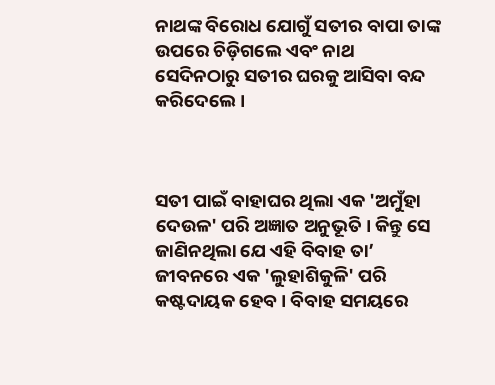ନାଥଙ୍କ ବିରୋଧ ଯୋଗୁଁ ସତୀର ବାପା ତାଙ୍କ ଉପରେ ଚିଡ଼ିଗଲେ ଏବଂ ନାଥ ସେଦିନଠାରୁ ସତୀର ଘରକୁ ଆସିବା ବନ୍ଦ କରିଦେଲେ ।



ସତୀ ପାଇଁ ବାହାଘର ଥିଲା ଏକ 'ଅମୁଁହା ଦେଉଳ' ପରି ଅଜ୍ଞାତ ଅନୁଭୂତି । କିନ୍ତୁ ସେ ଜାଣିନଥିଲା ଯେ ଏହି ବିବାହ ତା’ ଜୀବନରେ ଏକ 'ଲୁହାଶିକୁଳି' ପରି କଷ୍ଟଦାୟକ ହେବ । ବିବାହ ସମୟରେ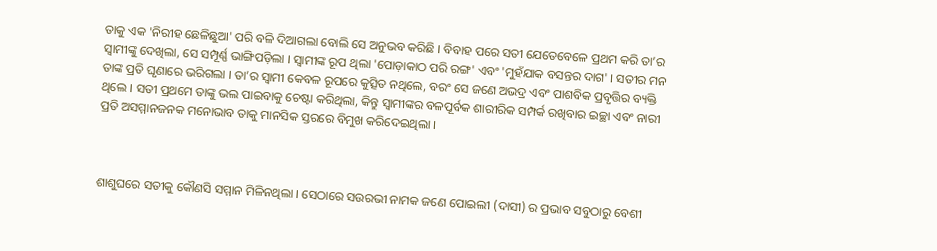ତାକୁ ଏକ 'ନିରୀହ ଛେଳିଛୁଆ' ପରି ବଳି ଦିଆଗଲା ବୋଲି ସେ ଅନୁଭବ କରିଛି । ବିବାହ ପରେ ସତୀ ଯେତେବେଳେ ପ୍ରଥମ କରି ତା’ର ସ୍ୱାମୀଙ୍କୁ ଦେଖିଲା, ସେ ସମ୍ପୂର୍ଣ୍ଣ ଭାଙ୍ଗିପଡ଼ିଲା । ସ୍ୱାମୀଙ୍କ ରୂପ ଥିଲା 'ପୋଡ଼ାକାଠ ପରି ରଙ୍ଗ' ଏବଂ 'ମୁହଁଯାକ ବସନ୍ତର ଦାଗ' । ସତୀର ମନ ତାଙ୍କ ପ୍ରତି ଘୃଣାରେ ଭରିଗଲା । ତା’ର ସ୍ୱାମୀ କେବଳ ରୂପରେ କୁତ୍ସିତ ନଥିଲେ, ବରଂ ସେ ଜଣେ ଅଭଦ୍ର ଏବଂ ପାଶବିକ ପ୍ରବୃତ୍ତିର ବ୍ୟକ୍ତି ଥିଲେ । ସତୀ ପ୍ରଥମେ ତାଙ୍କୁ ଭଲ ପାଇବାକୁ ଚେଷ୍ଟା କରିଥିଲା, କିନ୍ତୁ ସ୍ୱାମୀଙ୍କର ବଳପୂର୍ବକ ଶାରୀରିକ ସମ୍ପର୍କ ରଖିବାର ଇଚ୍ଛା ଏବଂ ନାରୀ ପ୍ରତି ଅସମ୍ମାନଜନକ ମନୋଭାବ ତାକୁ ମାନସିକ ସ୍ତରରେ ବିମୁଖ କରିଦେଇଥିଲା ।



ଶାଶୁଘରେ ସତୀକୁ କୌଣସି ସମ୍ମାନ ମିଳିନଥିଲା । ସେଠାରେ ସଉରଭୀ ନାମକ ଜଣେ ପୋଇଲୀ (ଦାସୀ) ର ପ୍ରଭାବ ସବୁଠାରୁ ବେଶୀ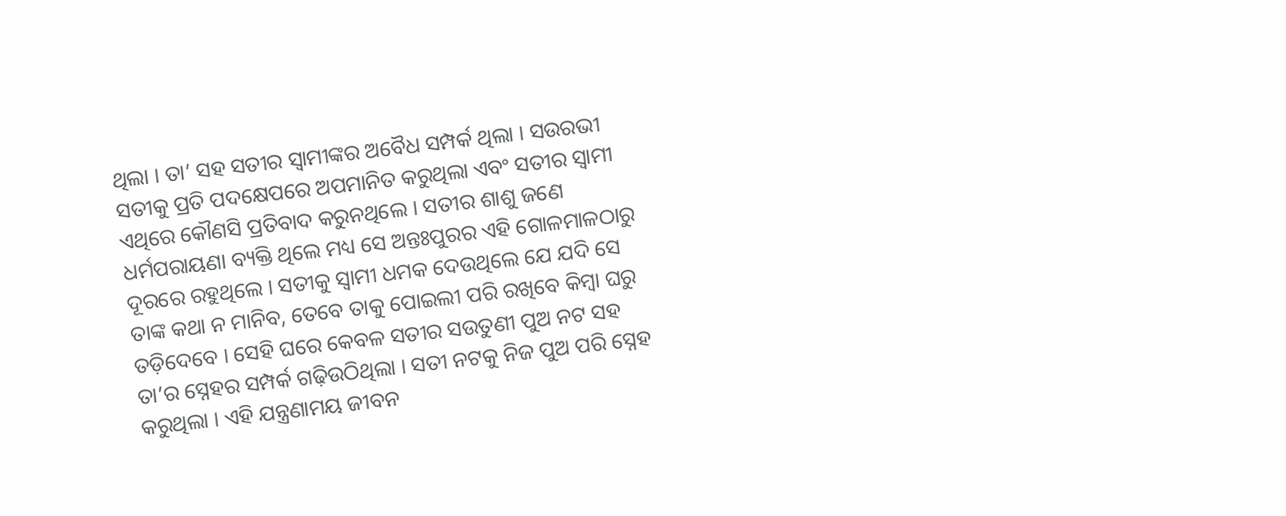ଥିଲା । ତା’ ସହ ସତୀର ସ୍ୱାମୀଙ୍କର ଅବୈଧ ସମ୍ପର୍କ ଥିଲା । ସଉରଭୀ ସତୀକୁ ପ୍ରତି ପଦକ୍ଷେପରେ ଅପମାନିତ କରୁଥିଲା ଏବଂ ସତୀର ସ୍ୱାମୀ ଏଥିରେ କୌଣସି ପ୍ରତିବାଦ କରୁନଥିଲେ । ସତୀର ଶାଶୁ ଜଣେ ଧର୍ମପରାୟଣା ବ୍ୟକ୍ତି ଥିଲେ ମଧ୍ୟ ସେ ଅନ୍ତଃପୁରର ଏହି ଗୋଳମାଳଠାରୁ ଦୂରରେ ରହୁଥିଲେ । ସତୀକୁ ସ୍ୱାମୀ ଧମକ ଦେଉଥିଲେ ଯେ ଯଦି ସେ ତାଙ୍କ କଥା ନ ମାନିବ, ତେବେ ତାକୁ ପୋଇଲୀ ପରି ରଖିବେ କିମ୍ବା ଘରୁ ତଡ଼ିଦେବେ । ସେହି ଘରେ କେବଳ ସତୀର ସଉତୁଣୀ ପୁଅ ନଟ ସହ ତା’ର ସ୍ନେହର ସମ୍ପର୍କ ଗଢ଼ିଉଠିଥିଲା । ସତୀ ନଟକୁ ନିଜ ପୁଅ ପରି ସ୍ନେହ କରୁଥିଲା । ଏହି ଯନ୍ତ୍ରଣାମୟ ଜୀବନ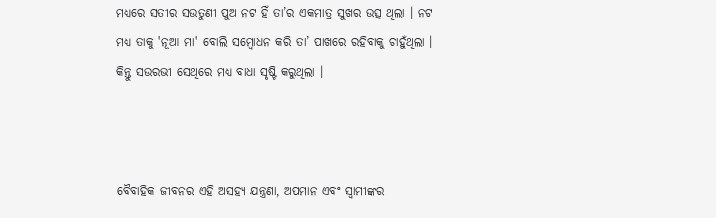ମଧ୍ୟରେ ସତୀର ସଉତୁଣୀ ପୁଅ ନଟ ହିଁ ତା’ର ଏକମାତ୍ର ସୁଖର ଉତ୍ସ ଥିଲା । ନଟ ମଧ୍ୟ ତାକୁ 'ନୂଆ ମା' ବୋଲି ସମ୍ବୋଧନ କରି ତା’ ପାଖରେ ରହିବାକୁ ଚାହୁଁଥିଲା । କିନ୍ତୁ ସଉରଭୀ ସେଥିରେ ମଧ୍ୟ ବାଧା ସୃଷ୍ଟି କରୁଥିଲା ।



ବୈବାହିକ ଜୀବନର ଏହି ଅସହ୍ୟ ଯନ୍ତ୍ରଣା, ଅପମାନ ଏବଂ ସ୍ୱାମୀଙ୍କର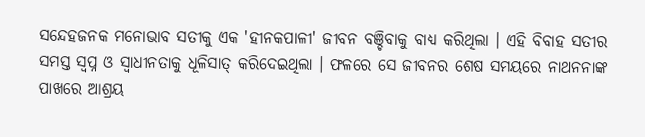ସନ୍ଦେହଜନକ ମନୋଭାବ ସତୀକୁ ଏକ 'ହୀନକପାଳୀ' ଜୀବନ ବଞ୍ଚିବାକୁ ବାଧ୍ୟ କରିଥିଲା । ଏହି ବିବାହ ସତୀର ସମସ୍ତ ସ୍ୱପ୍ନ ଓ ସ୍ୱାଧୀନତାକୁ ଧୂଳିସାତ୍‍ କରିଦେଇଥିଲା । ଫଳରେ ସେ ଜୀବନର ଶେଷ ସମୟରେ ନାଥନନାଙ୍କ ପାଖରେ ଆଶ୍ରୟ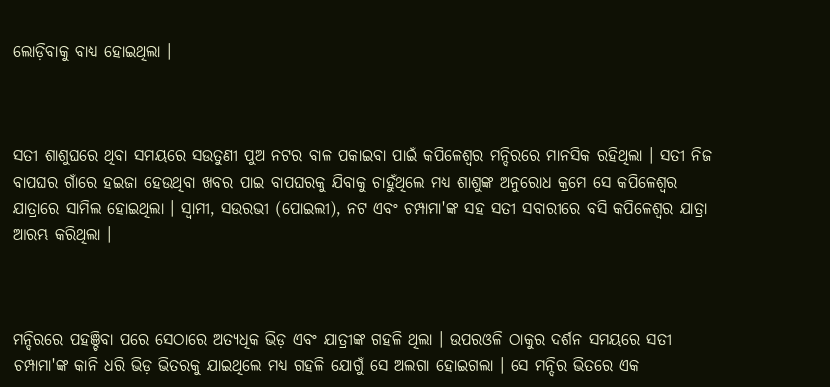ଲୋଡ଼ିବାକୁ ବାଧ୍ୟ ହୋଇଥିଲା ।



ସତୀ ଶାଶୁଘରେ ଥିବା ସମୟରେ ସଉତୁଣୀ ପୁଅ ନଟର ବାଳ ପକାଇବା ପାଇଁ କପିଳେଶ୍ୱର ମନ୍ଦିରରେ ମାନସିକ ରହିଥିଲା । ସତୀ ନିଜ ବାପଘର ଗାଁରେ ହଇଜା ହେଉଥିବା ଖବର ପାଇ ବାପଘରକୁ ଯିବାକୁ ଚାହୁଁଥିଲେ ମଧ୍ୟ ଶାଶୁଙ୍କ ଅନୁରୋଧ କ୍ରମେ ସେ କପିଳେଶ୍ୱର ଯାତ୍ରାରେ ସାମିଲ ହୋଇଥିଲା । ସ୍ୱାମୀ, ସଉରଭୀ (ପୋଇଲୀ), ନଟ ଏବଂ ଚମ୍ପାମା'ଙ୍କ ସହ ସତୀ ସବାରୀରେ ବସି କପିଳେଶ୍ୱର ଯାତ୍ରା ଆରମ୍ଭ କରିଥିଲା ।



ମନ୍ଦିରରେ ପହଞ୍ଚିବା ପରେ ସେଠାରେ ଅତ୍ୟଧିକ ଭିଡ଼ ଏବଂ ଯାତ୍ରୀଙ୍କ ଗହଳି ଥିଲା । ଉପରଓଳି ଠାକୁର ଦର୍ଶନ ସମୟରେ ସତୀ ଚମ୍ପାମା'ଙ୍କ କାନି ଧରି ଭିଡ଼ ଭିତରକୁ ଯାଇଥିଲେ ମଧ୍ୟ ଗହଳି ଯୋଗୁଁ ସେ ଅଲଗା ହୋଇଗଲା । ସେ ମନ୍ଦିର ଭିତରେ ଏକ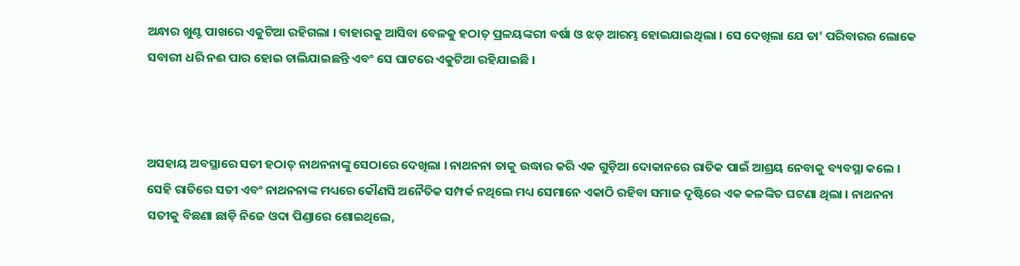ଅନ୍ଧାର ଖୁଣ୍ଟ ପାଖରେ ଏକୁଟିଆ ରହିଗଲା । ବାହାରକୁ ଆସିବା ବେଳକୁ ହଠାତ୍ ପ୍ରଳୟଙ୍କରୀ ବର୍ଷା ଓ ଝଡ଼ ଆରମ୍ଭ ହୋଇଯାଇଥିଲା । ସେ ଦେଖିଲା ଯେ ତା’ ପରିବାରର ଲୋକେ ସବାରୀ ଧରି ନଈ ପାର ହୋଇ ଚାଲିଯାଇଛନ୍ତି ଏବଂ ସେ ଘାଟରେ ଏକୁଟିଆ ରହିଯାଇଛି ।



ଅସହାୟ ଅବସ୍ଥାରେ ସତୀ ହଠାତ୍ ନାଥନନାଙ୍କୁ ସେଠାରେ ଦେଖିଲା । ନାଥନନା ତାକୁ ଉଦ୍ଧାର କରି ଏକ ଗୁଡ଼ିଆ ଦୋକାନରେ ରାତିକ ପାଇଁ ଆଶ୍ରୟ ନେବାକୁ ବ୍ୟବସ୍ଥା କଲେ । ସେହି ରାତିରେ ସତୀ ଏବଂ ନାଥନନାଙ୍କ ମଧ୍ୟରେ କୌଣସି ଅନୈତିକ ସମ୍ପର୍କ ନଥିଲେ ମଧ୍ୟ ସେମାନେ ଏକାଠି ରହିବା ସମାଜ ଦୃଷ୍ଟିରେ ଏକ କଳଙ୍କିତ ଘଟଣା ଥିଲା । ନାଥନନା ସତୀକୁ ବିଛଣା ଛାଡ଼ି ନିଜେ ଓଦା ପିଣ୍ଡାରେ ଶୋଇଥିଲେ,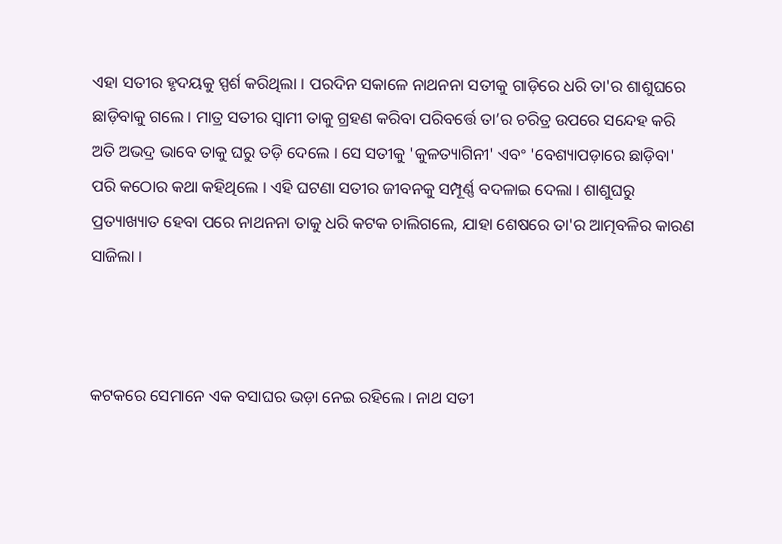ଏହା ସତୀର ହୃଦୟକୁ ସ୍ପର୍ଶ କରିଥିଲା । ପରଦିନ ସକାଳେ ନାଥନନା ସତୀକୁ ଗାଡ଼ିରେ ଧରି ତା'ର ଶାଶୁଘରେ ଛାଡ଼ିବାକୁ ଗଲେ । ମାତ୍ର ସତୀର ସ୍ୱାମୀ ତାକୁ ଗ୍ରହଣ କରିବା ପରିବର୍ତ୍ତେ ତା’ର ଚରିତ୍ର ଉପରେ ସନ୍ଦେହ କରି ଅତି ଅଭଦ୍ର ଭାବେ ତାକୁ ଘରୁ ତଡ଼ି ଦେଲେ । ସେ ସତୀକୁ 'କୁଳତ୍ୟାଗିନୀ' ଏବଂ 'ବେଶ୍ୟାପଡ଼ାରେ ଛାଡ଼ିବା' ପରି କଠୋର କଥା କହିଥିଲେ । ଏହି ଘଟଣା ସତୀର ଜୀବନକୁ ସମ୍ପୂର୍ଣ୍ଣ ବଦଳାଇ ଦେଲା । ଶାଶୁଘରୁ ପ୍ରତ୍ୟାଖ୍ୟାତ ହେବା ପରେ ନାଥନନା ତାକୁ ଧରି କଟକ ଚାଲିଗଲେ, ଯାହା ଶେଷରେ ତା'ର ଆତ୍ମବଳିର କାରଣ ସାଜିଲା ।



କଟକରେ ସେମାନେ ଏକ ବସାଘର ଭଡ଼ା ନେଇ ରହିଲେ । ନାଥ ସତୀ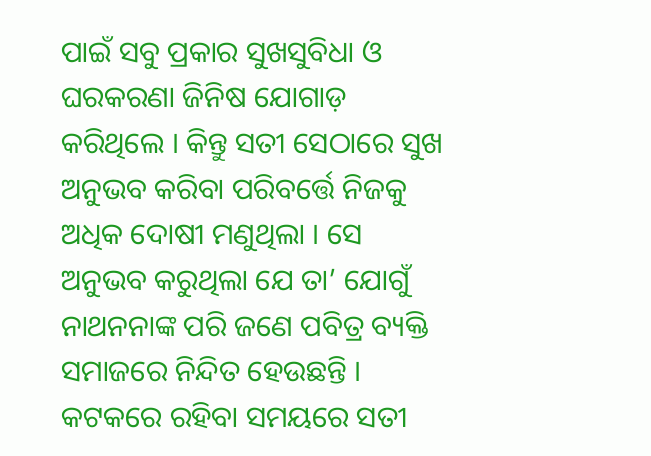ପାଇଁ ସବୁ ପ୍ରକାର ସୁଖସୁବିଧା ଓ ଘରକରଣା ଜିନିଷ ଯୋଗାଡ଼ କରିଥିଲେ । କିନ୍ତୁ ସତୀ ସେଠାରେ ସୁଖ ଅନୁଭବ କରିବା ପରିବର୍ତ୍ତେ ନିଜକୁ ଅଧିକ ଦୋଷୀ ମଣୁଥିଲା । ସେ ଅନୁଭବ କରୁଥିଲା ଯେ ତା’ ଯୋଗୁଁ ନାଥନନାଙ୍କ ପରି ଜଣେ ପବିତ୍ର ବ୍ୟକ୍ତି ସମାଜରେ ନିନ୍ଦିତ ହେଉଛନ୍ତି । କଟକରେ ରହିବା ସମୟରେ ସତୀ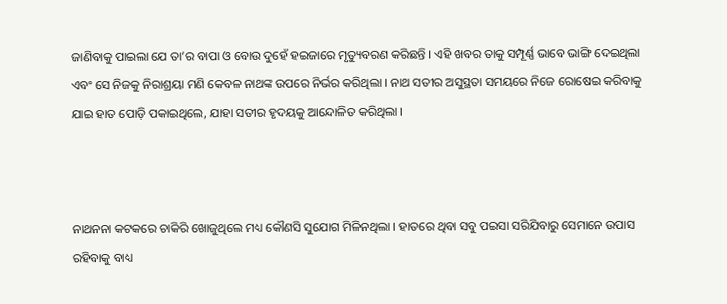ଜାଣିବାକୁ ପାଇଲା ଯେ ତା’ର ବାପା ଓ ବୋଉ ଦୁହେଁ ହଇଜାରେ ମୃତ୍ୟୁବରଣ କରିଛନ୍ତି । ଏହି ଖବର ତାକୁ ସମ୍ପୂର୍ଣ୍ଣ ଭାବେ ଭାଙ୍ଗି ଦେଇଥିଲା ଏବଂ ସେ ନିଜକୁ ନିରାଶ୍ରୟା ମଣି କେବଳ ନାଥଙ୍କ ଉପରେ ନିର୍ଭର କରିଥିଲା । ନାଥ ସତୀର ଅସୁସ୍ଥତା ସମୟରେ ନିଜେ ରୋଷେଇ କରିବାକୁ ଯାଇ ହାତ ପୋଡ଼ି ପକାଇଥିଲେ, ଯାହା ସତୀର ହୃଦୟକୁ ଆନ୍ଦୋଳିତ କରିଥିଲା ।



ନାଥନନା କଟକରେ ଚାକିରି ଖୋଜୁଥିଲେ ମଧ୍ୟ କୌଣସି ସୁଯୋଗ ମିଳିନଥିଲା । ହାତରେ ଥିବା ସବୁ ପଇସା ସରିଯିବାରୁ ସେମାନେ ଉପାସ ରହିବାକୁ ବାଧ୍ୟ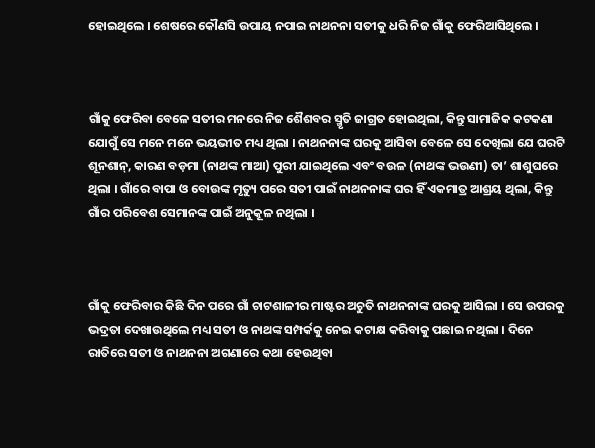ହୋଇଥିଲେ । ଶେଷରେ କୌଣସି ଉପାୟ ନପାଇ ନାଥନନା ସତୀକୁ ଧରି ନିଜ ଗାଁକୁ ଫେରିଆସିଥିଲେ ।



ଗାଁକୁ ଫେରିବା ବେଳେ ସତୀର ମନରେ ନିଜ ଶୈଶବର ସ୍ମୃତି ଜାଗ୍ରତ ହୋଇଥିଲା, କିନ୍ତୁ ସାମାଜିକ କଟକଣା ଯୋଗୁଁ ସେ ମନେ ମନେ ଭୟଭୀତ ମଧ୍ୟ ଥିଲା । ନାଥନନାଙ୍କ ଘରକୁ ଆସିବା ବେଳେ ସେ ଦେଖିଲା ଯେ ଘରଟି ଶୂନଶାନ୍, କାରଣ ବଡ଼ମା (ନାଥଙ୍କ ମାଆ) ପୁରୀ ଯାଇଥିଲେ ଏବଂ ବଉଳ (ନାଥଙ୍କ ଭଉଣୀ) ତା’ ଶାଶୁଘରେ ଥିଲା । ଗାଁରେ ବାପା ଓ ବୋଉଙ୍କ ମୃତ୍ୟୁ ପରେ ସତୀ ପାଇଁ ନାଥନନାଙ୍କ ଘର ହିଁ ଏକମାତ୍ର ଆଶ୍ରୟ ଥିଲା, କିନ୍ତୁ ଗାଁର ପରିବେଶ ସେମାନଙ୍କ ପାଇଁ ଅନୁକୂଳ ନଥିଲା ।



ଗାଁକୁ ଫେରିବାର କିଛି ଦିନ ପରେ ଗାଁ ଚାଟଶାଳୀର ମାଷ୍ଟର ଅଚୁତି ନାଥନନାଙ୍କ ଘରକୁ ଆସିଲା । ସେ ଉପରକୁ ଭଦ୍ରତା ଦେଖାଉଥିଲେ ମଧ୍ୟ ସତୀ ଓ ନାଥଙ୍କ ସମ୍ପର୍କକୁ ନେଇ କଟାକ୍ଷ କରିବାକୁ ପଛାଇ ନଥିଲା । ଦିନେ ରାତିରେ ସତୀ ଓ ନାଥନନା ଅଗଣାରେ କଥା ହେଉଥିବା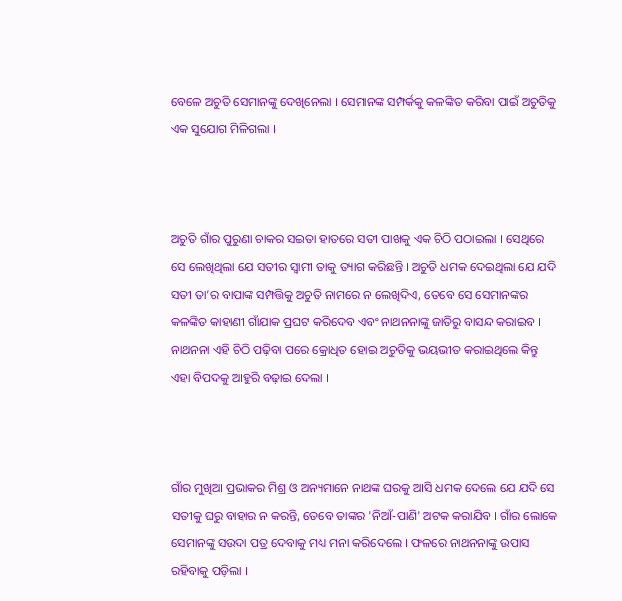ବେଳେ ଅଚୁତି ସେମାନଙ୍କୁ ଦେଖିନେଲା । ସେମାନଙ୍କ ସମ୍ପର୍କକୁ କଳଙ୍କିତ କରିବା ପାଇଁ ଅଚୁତିକୁ ଏକ ସୁଯୋଗ ମିଳିଗଲା ।



ଅଚୁତି ଗାଁର ପୁରୁଣା ଚାକର ସଇତା ହାତରେ ସତୀ ପାଖକୁ ଏକ ଚିଠି ପଠାଇଲା । ସେଥିରେ ସେ ଲେଖିଥିଲା ଯେ ସତୀର ସ୍ୱାମୀ ତାକୁ ତ୍ୟାଗ କରିଛନ୍ତି । ଅଚୁତି ଧମକ ଦେଇଥିଲା ଯେ ଯଦି ସତୀ ତା’ର ବାପାଙ୍କ ସମ୍ପତ୍ତିକୁ ଅଚୁତି ନାମରେ ନ ଲେଖିଦିଏ, ତେବେ ସେ ସେମାନଙ୍କର କଳଙ୍କିତ କାହାଣୀ ଗାଁଯାକ ପ୍ରଘଟ କରିଦେବ ଏବଂ ନାଥନନାଙ୍କୁ ଜାତିରୁ ବାସନ୍ଦ କରାଇବ । ନାଥନନା ଏହି ଚିଠି ପଢ଼ିବା ପରେ କ୍ରୋଧିତ ହୋଇ ଅଚୁତିକୁ ଭୟଭୀତ କରାଇଥିଲେ କିନ୍ତୁ ଏହା ବିପଦକୁ ଆହୁରି ବଢ଼ାଇ ଦେଲା ।



ଗାଁର ମୁଖିଆ ପ୍ରଭାକର ମିଶ୍ର ଓ ଅନ୍ୟମାନେ ନାଥଙ୍କ ଘରକୁ ଆସି ଧମକ ଦେଲେ ଯେ ଯଦି ସେ ସତୀକୁ ଘରୁ ବାହାର ନ କରନ୍ତି, ତେବେ ତାଙ୍କର 'ନିଆଁ-ପାଣି' ଅଟକ କରାଯିବ । ଗାଁର ଲୋକେ ସେମାନଙ୍କୁ ସଉଦା ପତ୍ର ଦେବାକୁ ମଧ୍ୟ ମନା କରିଦେଲେ । ଫଳରେ ନାଥନନାଙ୍କୁ ଉପାସ ରହିବାକୁ ପଡ଼ିଲା ।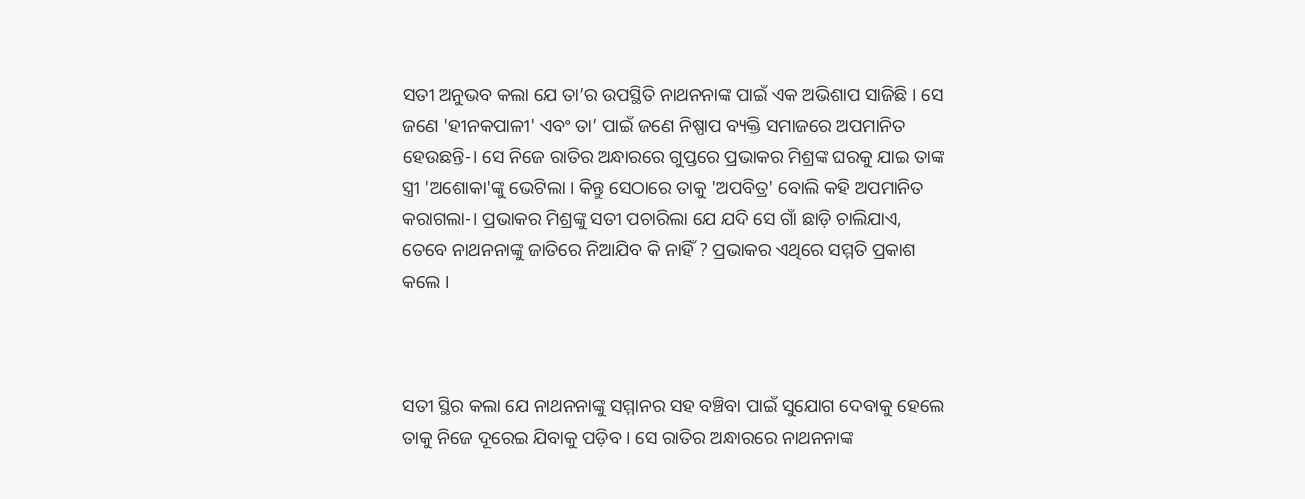ସତୀ ଅନୁଭବ କଲା ଯେ ତା’ର ଉପସ୍ଥିତି ନାଥନନାଙ୍କ ପାଇଁ ଏକ ଅଭିଶାପ ସାଜିଛି । ସେ ଜଣେ 'ହୀନକପାଳୀ' ଏବଂ ତା’ ପାଇଁ ଜଣେ ନିଷ୍ପାପ ବ୍ୟକ୍ତି ସମାଜରେ ଅପମାନିତ ହେଉଛନ୍ତି-। ସେ ନିଜେ ରାତିର ଅନ୍ଧାରରେ ଗୁପ୍ତରେ ପ୍ରଭାକର ମିଶ୍ରଙ୍କ ଘରକୁ ଯାଇ ତାଙ୍କ ସ୍ତ୍ରୀ 'ଅଶୋକା'ଙ୍କୁ ଭେଟିଲା । କିନ୍ତୁ ସେଠାରେ ତାକୁ 'ଅପବିତ୍ର' ବୋଲି କହି ଅପମାନିତ କରାଗଲା-। ପ୍ରଭାକର ମିଶ୍ରଙ୍କୁ ସତୀ ପଚାରିଲା ଯେ ଯଦି ସେ ଗାଁ ଛାଡ଼ି ଚାଲିଯାଏ, ତେବେ ନାଥନନାଙ୍କୁ ଜାତିରେ ନିଆଯିବ କି ନାହିଁ ? ପ୍ରଭାକର ଏଥିରେ ସମ୍ମତି ପ୍ରକାଶ କଲେ ।



ସତୀ ସ୍ଥିର କଲା ଯେ ନାଥନନାଙ୍କୁ ସମ୍ମାନର ସହ ବଞ୍ଚିବା ପାଇଁ ସୁଯୋଗ ଦେବାକୁ ହେଲେ ତାକୁ ନିଜେ ଦୂରେଇ ଯିବାକୁ ପଡ଼ିବ । ସେ ରାତିର ଅନ୍ଧାରରେ ନାଥନନାଙ୍କ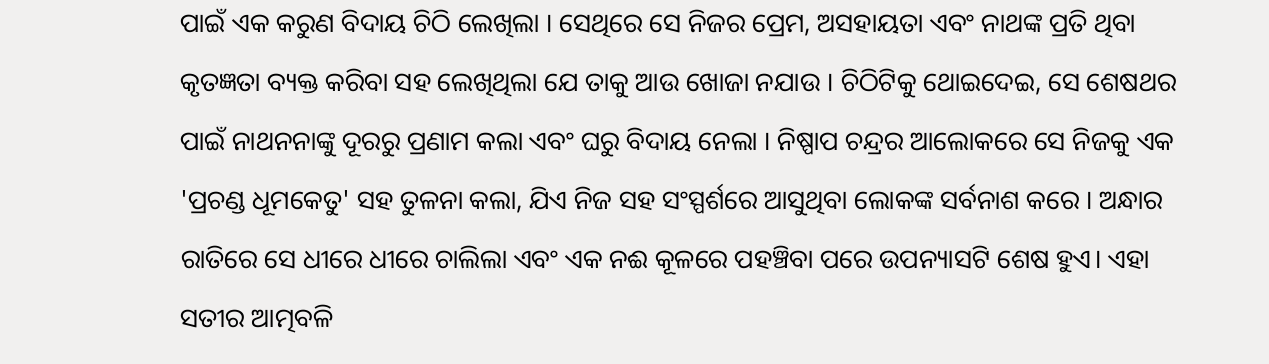ପାଇଁ ଏକ କରୁଣ ବିଦାୟ ଚିଠି ଲେଖିଲା । ସେଥିରେ ସେ ନିଜର ପ୍ରେମ, ଅସହାୟତା ଏବଂ ନାଥଙ୍କ ପ୍ରତି ଥିବା କୃତଜ୍ଞତା ବ୍ୟକ୍ତ କରିବା ସହ ଲେଖିଥିଲା ଯେ ତାକୁ ଆଉ ଖୋଜା ନଯାଉ । ଚିଠିଟିକୁ ଥୋଇଦେଇ, ସେ ଶେଷଥର ପାଇଁ ନାଥନନାଙ୍କୁ ଦୂରରୁ ପ୍ରଣାମ କଲା ଏବଂ ଘରୁ ବିଦାୟ ନେଲା । ନିଷ୍ପାପ ଚନ୍ଦ୍ରର ଆଲୋକରେ ସେ ନିଜକୁ ଏକ 'ପ୍ରଚଣ୍ଡ ଧୂମକେତୁ' ସହ ତୁଳନା କଲା, ଯିଏ ନିଜ ସହ ସଂସ୍ପର୍ଶରେ ଆସୁଥିବା ଲୋକଙ୍କ ସର୍ବନାଶ କରେ । ଅନ୍ଧାର ରାତିରେ ସେ ଧୀରେ ଧୀରେ ଚାଲିଲା ଏବଂ ଏକ ନଈ କୂଳରେ ପହଞ୍ଚିବା ପରେ ଉପନ୍ୟାସଟି ଶେଷ ହୁଏ। ଏହା ସତୀର ଆତ୍ମବଳି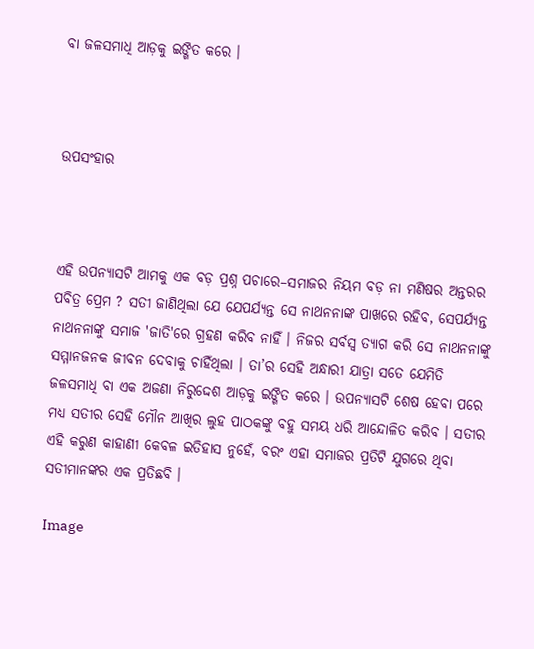ବା ଜଳସମାଧି ଆଡ଼କୁ ଇଙ୍ଗିତ କରେ ।



ଉପସଂହାର



ଏହି ଉପନ୍ୟାସଟି ଆମକୁ ଏକ ବଡ଼ ପ୍ରଶ୍ନ ପଚାରେ–ସମାଜର ନିୟମ ବଡ଼ ନା ମଣିଷର ଅନ୍ତରର ପବିତ୍ର ପ୍ରେମ ? ସତୀ ଜାଣିଥିଲା ଯେ ଯେପର୍ଯ୍ୟନ୍ତ ସେ ନାଥନନାଙ୍କ ପାଖରେ ରହିବ, ସେପର୍ଯ୍ୟନ୍ତ ନାଥନନାଙ୍କୁ ସମାଜ 'ଜାତି'ରେ ଗ୍ରହଣ କରିବ ନାହିଁ । ନିଜର ସର୍ବସ୍ୱ ତ୍ୟାଗ କରି ସେ ନାଥନନାଙ୍କୁ ସମ୍ମାନଜନକ ଜୀବନ ଦେବାକୁ ଚାହିଁଥିଲା । ତା’ର ସେହି ଅନ୍ଧାରୀ ଯାତ୍ରା ସତେ ଯେମିତି ଜଳସମାଧି ବା ଏକ ଅଜଣା ନିରୁଦ୍ଦେଶ ଆଡ଼କୁ ଇଙ୍ଗିତ କରେ । ଉପନ୍ୟାସଟି ଶେଷ ହେବା ପରେ ମଧ୍ୟ ସତୀର ସେହି ମୌନ ଆଖିର ଲୁହ ପାଠକଙ୍କୁ ବହୁ ସମୟ ଧରି ଆନ୍ଦୋଳିତ କରିବ । ସତୀର ଏହି କରୁଣ କାହାଣୀ କେବଳ ଇତିହାସ ନୁହେଁ, ବରଂ ଏହା ସମାଜର ପ୍ରତିଟି ଯୁଗରେ ଥିବା ସତୀମାନଙ୍କର ଏକ ପ୍ରତିଛବି ।

Image